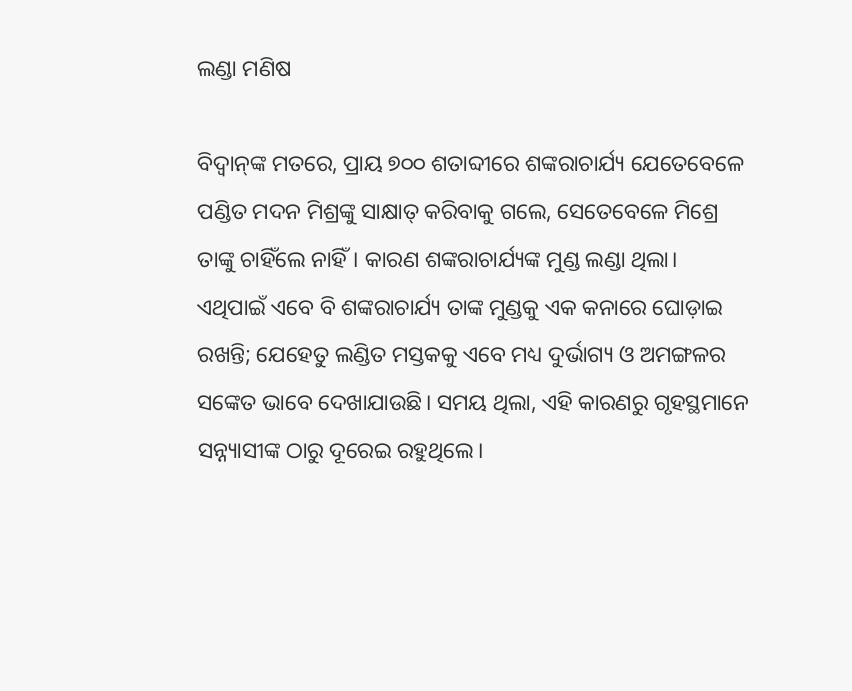ଲଣ୍ଡା ମଣିଷ

ବିଦ୍ୱାନ୍‌ଙ୍କ ମତରେ, ପ୍ରାୟ ୭୦୦ ଶତାବ୍ଦୀରେ ଶଙ୍କରାଚାର୍ଯ୍ୟ ଯେତେବେଳେ ପଣ୍ଡିତ ମଦନ ମିଶ୍ରଙ୍କୁ ସାକ୍ଷାତ୍‌ କରିବାକୁ ଗଲେ, ସେତେବେଳେ ମିଶ୍ରେ ତାଙ୍କୁ ଚାହିଁଲେ ନାହିଁ। କାରଣ ଶଙ୍କରାଚାର୍ଯ୍ୟଙ୍କ ମୁଣ୍ଡ ଲଣ୍ଡା ଥିଲା। ଏଥିପାଇଁ ଏବେ ବି ଶଙ୍କରାଚାର୍ଯ୍ୟ ତାଙ୍କ ମୁଣ୍ଡକୁ ଏକ କନାରେ ଘୋଡ଼ାଇ ରଖନ୍ତି; ଯେହେତୁ ଲଣ୍ଡିତ ମସ୍ତକକୁ ଏବେ ମଧ୍ୟ ଦୁର୍ଭାଗ୍ୟ ଓ ଅମଙ୍ଗଳର ସଙ୍କେତ ଭାବେ ଦେଖାଯାଉଛି। ସମୟ ଥିଲା, ଏହି କାରଣରୁ ଗୃହସ୍ଥମାନେ ସନ୍ନ୍ୟାସୀଙ୍କ ଠାରୁ ଦୂରେଇ ରହୁଥିଲେ।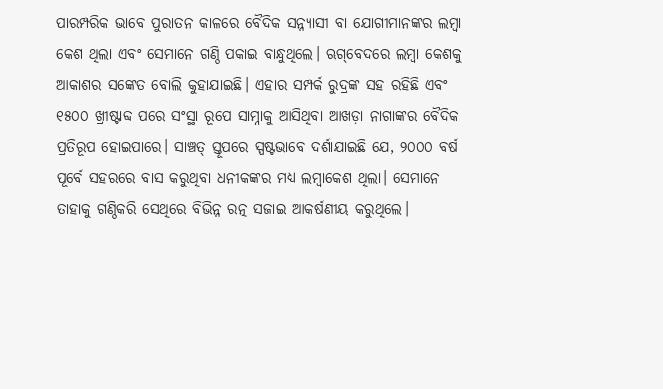ପାରମ୍ପରିକ ଭାବେ ପୁରାତନ କାଳରେ ବୈଦିକ ସନ୍ନ୍ୟାସୀ ବା ଯୋଗୀମାନଙ୍କର ଲମ୍ବା କେଶ ଥିଲା ଏବଂ ସେମାନେ ଗଣ୍ଠି ପକାଇ ବାନ୍ଧୁଥିଲେ। ଋଗ୍‌ବେଦରେ ଲମ୍ବା କେଶକୁ ଆକାଶର ସଙ୍କେତ ବୋଲି କୁହାଯାଇଛି। ଏହାର ସମ୍ପର୍କ ରୁଦ୍ରଙ୍କ ସହ ରହିଛି ଏବଂ ୧୫୦୦ ଖ୍ରୀଷ୍ଟାବ୍ଦ ପରେ ସଂସ୍ଥା ରୂପେ ସାମ୍ନାକୁ ଆସିଥିବା ଆଖଡ଼ା ନାଗାଙ୍କର ବୈଦିକ ପ୍ରତିରୂପ ହୋଇପାରେ। ସାଞ୍ଚତ୍ ସ୍ତୂପରେ ସ୍ପଷ୍ଟଭାବେ ଦର୍ଶାଯାଇଛି ଯେ, ୨୦୦୦ ବର୍ଷ ପୂର୍ବେ ସହରରେ ବାସ କରୁଥିବା ଧନୀକଙ୍କର ମଧ୍ୟ ଲମ୍ବାକେଶ ଥିଲା। ସେମାନେ ତାହାକୁ ଗଣ୍ଠିକରି ସେଥିରେ ବିଭିନ୍ନ ରତ୍ନ ସଜାଇ ଆକର୍ଷଣୀୟ କରୁଥିଲେ।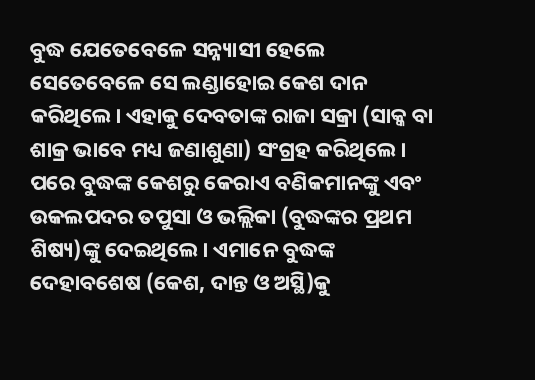ବୁଦ୍ଧ ଯେତେବେଳେ ସନ୍ନ୍ୟାସୀ ହେଲେ ସେତେବେଳେ ସେ ଲଣ୍ଡାହୋଇ କେଶ ଦାନ କରିଥିଲେ। ଏହାକୁ ଦେବତାଙ୍କ ରାଜା ସକ୍ରା (ସାକ୍କ ବା ଶାକ୍ର ଭାବେ ମଧ୍ୟ ଜଣାଶୁଣା) ସଂଗ୍ରହ କରିଥିଲେ। ପରେ ବୁଦ୍ଧଙ୍କ କେଶରୁ କେରାଏ ବଣିକମାନଙ୍କୁ ଏବଂ ଉକଲପଦର ତପୁସା ଓ ଭଲ୍ଲିକା (ବୁଦ୍ଧଙ୍କର ପ୍ରଥମ ଶିଷ୍ୟ)ଙ୍କୁ ଦେଇଥିଲେ। ଏମାନେ ବୁଦ୍ଧଙ୍କ ଦେହାବଶେଷ (କେଶ, ଦାନ୍ତ ଓ ଅସ୍ଥି)କୁ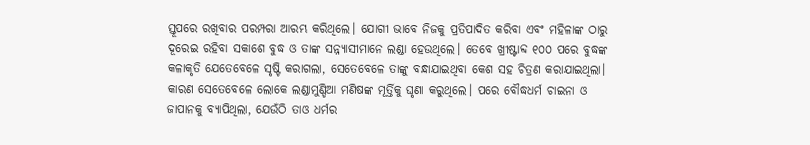ସ୍ତୂପରେ ରଖିବାର ପରମ୍ପରା ଆରମ୍ଭ କରିଥିଲେ। ଯୋଗୀ ଭାବେ ନିଜକୁ ପ୍ରତିପାଦିତ କରିବା ଏବଂ ମହିଳାଙ୍କ ଠାରୁ ଦୂରେଇ ରହିବା ସକାଶେ ବୁଦ୍ଧ ଓ ତାଙ୍କ ସନ୍ନ୍ୟାସୀମାନେ ଲଣ୍ଡା ହେଉଥିଲେ। ତେବେ ଖ୍ରୀଷ୍ଟାବ୍ଦ ୧୦୦ ପରେ ବୁଦ୍ଧଙ୍କ କଳାକୃତି ଯେତେବେଳେ ସୃଷ୍ଟି କରାଗଲା, ସେତେବେଳେ ତାଙ୍କୁ ବନ୍ଧାଯାଇଥିବା କେଶ ସହ ଚିତ୍ରଣ କରାଯାଇଥିଲା। କାରଣ ସେତେବେଳେ ଲୋକେ ଲଣ୍ଡାମୁଣ୍ଡିଆ ମଣିଷଙ୍କ ମୂର୍ତ୍ତିକୁ ଘୃଣା କରୁଥିଲେ। ପରେ ବୌଦ୍ଧଧର୍ମ ଚାଇନା ଓ ଜାପାନକୁ ବ୍ୟାପିଥିଲା, ଯେଉଁଠି ତାଓ ଧର୍ମର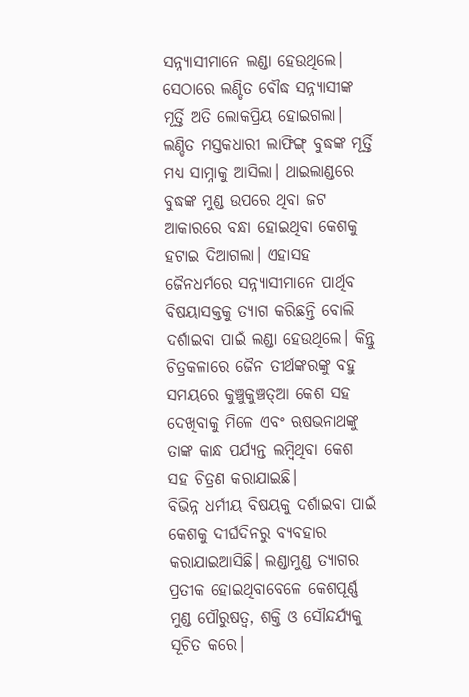ସନ୍ନ୍ୟାସୀମାନେ ଲଣ୍ଡା ହେଉଥିଲେ। ସେଠାରେ ଲଣ୍ଡିତ ବୌଦ୍ଧ ସନ୍ନ୍ୟାସୀଙ୍କ ମୂର୍ତ୍ତି ଅତି ଲୋକପ୍ରିୟ ହୋଇଗଲା। ଲଣ୍ଡିତ ମସ୍ତକଧାରୀ ଲାଫିଙ୍ଗ୍‌ ବୁଦ୍ଧଙ୍କ ମୂର୍ତ୍ତି ମଧ୍ୟ ସାମ୍ନାକୁ ଆସିଲା। ଥାଇଲାଣ୍ଡରେ ବୁଦ୍ଧଙ୍କ ମୁଣ୍ଡ ଉପରେ ଥିବା ଜଟ ଆକାରରେ ବନ୍ଧା ହୋଇଥିବା କେଶକୁ ହଟାଇ ଦିଆଗଲା। ଏହାସହ ଜୈନଧର୍ମରେ ସନ୍ନ୍ୟାସୀମାନେ ପାର୍ଥିବ ବିଷୟାସକ୍ତକୁ ତ୍ୟାଗ କରିଛନ୍ତି ବୋଲି ଦର୍ଶାଇବା ପାଇଁ ଲଣ୍ଡା ହେଉଥିଲେ। କିନ୍ତୁ ଚିତ୍ରକଳାରେ ଜୈନ ତୀର୍ଥଙ୍କରଙ୍କୁ ବହୁ ସମୟରେ କୁଞ୍ଚୁକୁଞ୍ଚତ୍ଆ କେଶ ସହ ଦେଖିବାକୁ ମିଳେ ଏବଂ ଋଷଭନାଥଙ୍କୁ ତାଙ୍କ କାନ୍ଧ ପର୍ଯ୍ୟନ୍ତ ଲମ୍ବିଥିବା କେଶ ସହ ଚିତ୍ରଣ କରାଯାଇଛି।
ବିଭିନ୍ନ ଧର୍ମୀୟ ବିଷୟକୁ ଦର୍ଶାଇବା ପାଇଁ କେଶକୁ ଦୀର୍ଘଦିନରୁ ବ୍ୟବହାର କରାଯାଇଆସିଛି। ଲଣ୍ଡାମୁଣ୍ଡ ତ୍ୟାଗର ପ୍ରତୀକ ହୋଇଥିବାବେଳେ କେଶପୂର୍ଣ୍ଣ ମୁଣ୍ଡ ପୌରୁଷତ୍ୱ, ଶକ୍ତି ଓ ସୌନ୍ଦର୍ଯ୍ୟକୁ ସୂଚିତ କରେ।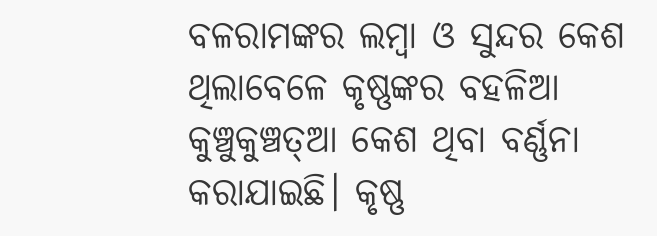ବଳରାମଙ୍କର ଲମ୍ବା ଓ ସୁନ୍ଦର କେଶ ଥିଲାବେଳେ କୃଷ୍ଣଙ୍କର ବହଳିଆ କୁଞ୍ଚୁକୁଞ୍ଚତ୍ଆ କେଶ ଥିବା ବର୍ଣ୍ଣନା କରାଯାଇଛି। କୃଷ୍ଣ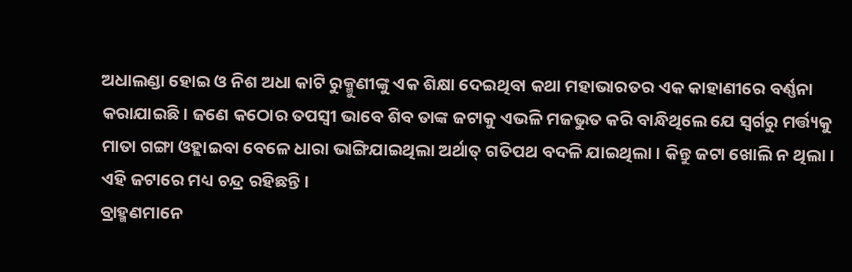ଅଧାଲଣ୍ଡା ହୋଇ ଓ ନିଶ ଅଧା କାଟି ରୁକ୍ମୁଣୀଙ୍କୁ ଏକ ଶିକ୍ଷା ଦେଇଥିବା କଥା ମହାଭାରତର ଏକ କାହାଣୀରେ ବର୍ଣ୍ଣନା କରାଯାଇଛି। ଜଣେ କଠୋର ତପସ୍ବୀ ଭାବେ ଶିବ ତାଙ୍କ ଜଟାକୁ ଏଭଳି ମଜଭୁତ କରି ବାନ୍ଧିଥିଲେ ଯେ ସ୍ବର୍ଗରୁ ମର୍ତ୍ତ୍ୟକୁ ମାତା ଗଙ୍ଗା ଓହ୍ଲାଇବା ବେଳେ ଧାରା ଭାଙ୍ଗିଯାଇଥିଲା ଅର୍ଥାତ୍‌ ଗତିପଥ ବଦଳି ଯାଇଥିଲା। କିନ୍ତୁ ଜଟା ଖୋଲି ନ ଥିଲା। ଏହି ଜଟାରେ ମଧ୍ୟ ଚନ୍ଦ୍ର ରହିଛନ୍ତି।
ବ୍ରାହ୍ମଣମାନେ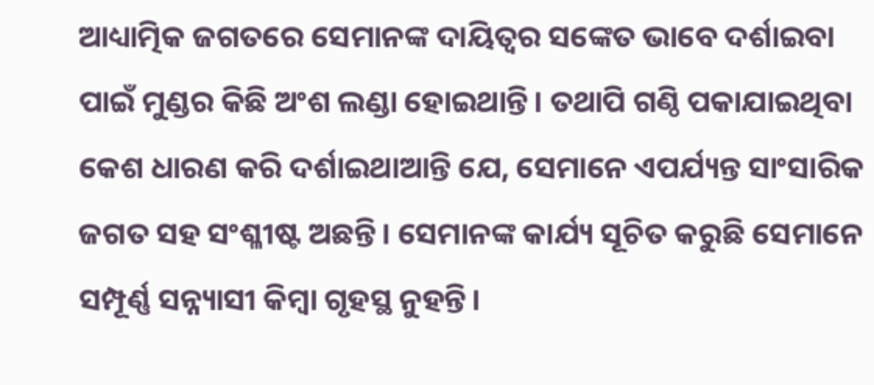ଆଧ୍ୟାତ୍ମିକ ଜଗତରେ ସେମାନଙ୍କ ଦାୟିତ୍ୱର ସଙ୍କେତ ଭାବେ ଦର୍ଶାଇବା ପାଇଁ ମୁଣ୍ଡର କିଛି ଅଂଶ ଲଣ୍ଡା ହୋଇଥାନ୍ତି। ତଥାପି ଗଣ୍ଠି ପକାଯାଇଥିବା କେଶ ଧାରଣ କରି ଦର୍ଶାଇଥାଆନ୍ତି ଯେ, ସେମାନେ ଏପର୍ଯ୍ୟନ୍ତ ସାଂସାରିକ ଜଗତ ସହ ସଂଶ୍ଳୀଷ୍ଟ ଅଛନ୍ତି। ସେମାନଙ୍କ କାର୍ଯ୍ୟ ସୂଚିତ କରୁଛି ସେମାନେ ସମ୍ପୂର୍ଣ୍ଣ ସନ୍ନ୍ୟାସୀ କିମ୍ବା ଗୃହସ୍ଥ ନୁହନ୍ତି।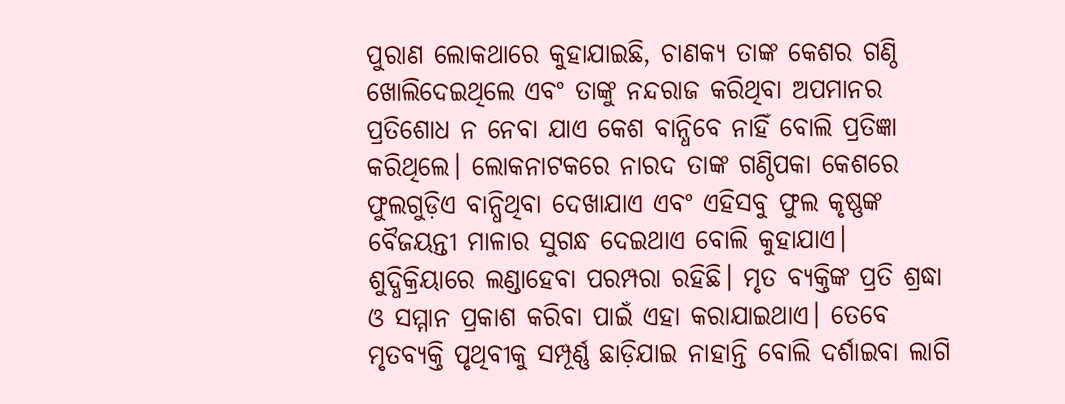ପୁରାଣ ଲୋକଥାରେ କୁହାଯାଇଛି, ଚାଣକ୍ୟ ତାଙ୍କ କେଶର ଗଣ୍ଠି ଖୋଲିଦେଇଥିଲେ ଏବଂ ତାଙ୍କୁ ନନ୍ଦରାଜ କରିଥିବା ଅପମାନର ପ୍ରତିଶୋଧ ନ ନେବା ଯାଏ କେଶ ବାନ୍ଧିବେ ନାହିଁ ବୋଲି ପ୍ରତିଜ୍ଞା କରିଥିଲେ। ଲୋକନାଟକରେ ନାରଦ ତାଙ୍କ ଗଣ୍ଠିପକା କେଶରେ ଫୁଲଗୁଡ଼ିଏ ବାନ୍ଧିଥିବା ଦେଖାଯାଏ ଏବଂ ଏହିସବୁ ଫୁଲ କୃଷ୍ଣଙ୍କ ବୈଜୟନ୍ତୀ ମାଳାର ସୁଗନ୍ଧ ଦେଇଥାଏ ବୋଲି କୁହାଯାଏ।
ଶୁଦ୍ଧିକ୍ରିୟାରେ ଲଣ୍ଡାହେବା ପରମ୍ପରା ରହିଛି। ମୃତ ବ୍ୟକ୍ତିଙ୍କ ପ୍ରତି ଶ୍ରଦ୍ଧା ଓ ସମ୍ମାନ ପ୍ରକାଶ କରିବା ପାଇଁ ଏହା କରାଯାଇଥାଏ। ତେବେ ମୃତବ୍ୟକ୍ତି ପୃଥିବୀକୁ ସମ୍ପୂର୍ଣ୍ଣ ଛାଡ଼ିଯାଇ ନାହାନ୍ତି ବୋଲି ଦର୍ଶାଇବା ଲାଗି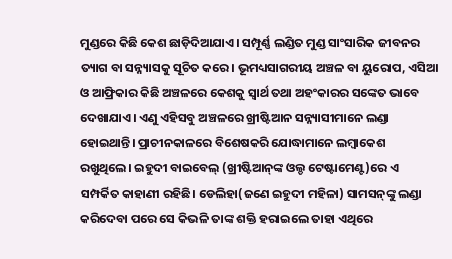ମୁଣ୍ଡରେ କିଛି କେଶ ଛାଡ଼ିଦିଆଯାଏ। ସମ୍ପୂର୍ଣ୍ଣ ଲଣ୍ଡିତ ମୁଣ୍ଡ ସାଂସାରିକ ଜୀବନର ତ୍ୟାଗ ବା ସନ୍ନ୍ୟାସକୁ ସୂଚିତ କରେ। ଭୂମଧ୍ୟସାଗରୀୟ ଅଞ୍ଚଳ ବା ୟୁରୋପ, ଏସିଆ ଓ ଆଫ୍ରିକାର କିଛି ଅଞ୍ଚଳରେ କେଶକୁ ସ୍ବାର୍ଥ ତଥା ଅହଂକାରର ସଙ୍କେତ ଭାବେ ଦେଖାଯାଏ। ଏଣୁ ଏହିସବୁ ଅଞ୍ଚଳରେ ଖ୍ରୀଷ୍ଟିଆନ ସନ୍ନ୍ୟାସୀମାନେ ଲଣ୍ଡା ହୋଇଥାନ୍ତି। ପ୍ରାଚୀନକାଳରେ ବିଶେଷକରି ଯୋଦ୍ଧାମାନେ ଲମ୍ବାକେଶ ରଖୁଥିଲେ। ଇହୁଦୀ ବାଇବେଲ୍‌ (ଖ୍ରୀଷ୍ଟିଆନ୍‌ଙ୍କ ଓଲ୍ଡ ଟେଷ୍ଟାମେଣ୍ଟ)ରେ ଏ ସମ୍ପର୍କିତ କାହାଣୀ ରହିଛି। ଡେଲିହା(ଜଣେ ଇହୁଦୀ ମହିଳା) ସାମସନ୍‌ଙ୍କୁ ଲଣ୍ଡା କରିଦେବା ପରେ ସେ କିଭଳି ତାଙ୍କ ଶକ୍ତି ହରାଇଲେ ତାହା ଏଥିରେ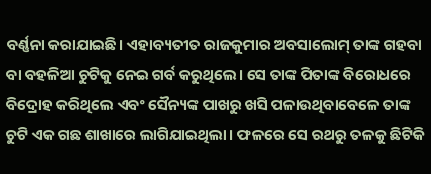ବର୍ଣ୍ଣନା କରାଯାଇଛି। ଏହାବ୍ୟତୀତ ରାଜକୁମାର ଅବସାଲୋମ୍‌ ତାଙ୍କ ଗହବା ବା ବହଳିଆ ଚୁଟିକୁ ନେଇ ଗର୍ବ କରୁଥିଲେ। ସେ ତାଙ୍କ ପିତାଙ୍କ ବିରୋଧରେ ବିଦ୍ରୋହ କରିଥିଲେ ଏବଂ ସୈନ୍ୟଙ୍କ ପାଖରୁ ଖସି ପଳାଉଥିବାବେଳେ ତାଙ୍କ ଚୁଟି ଏକ ଗଛ ଶାଖାରେ ଲାଗିଯାଇଥିଲା। ଫଳରେ ସେ ରଥରୁ ତଳକୁ ଛିଟିକି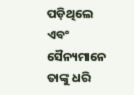ପଡ଼ିଥିଲେ ଏବଂ ସୈନ୍ୟମାନେ ତାଙ୍କୁ ଧରି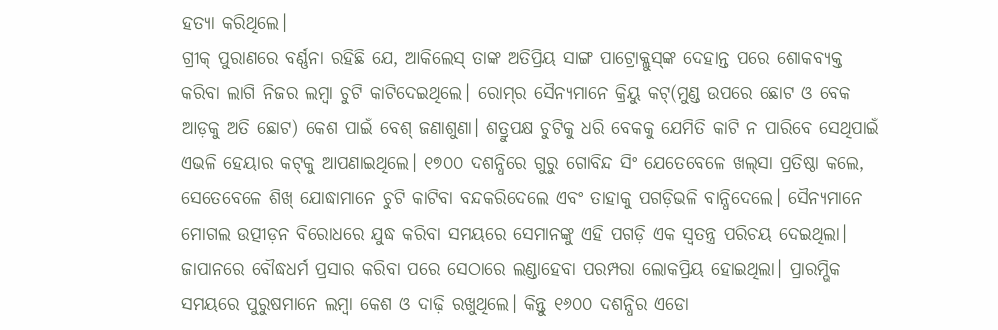ହତ୍ୟା କରିଥିଲେ।
ଗ୍ରୀକ୍‌ ପୁରାଣରେ ବର୍ଣ୍ଣନା ରହିଛି ଯେ, ଆକିଲେସ୍‌ ତାଙ୍କ ଅତିପ୍ରିୟ ସାଙ୍ଗ ପାଟ୍ରୋକ୍ଲୁସ୍‌ଙ୍କ ଦେହାନ୍ତ ପରେ ଶୋକବ୍ୟକ୍ତ କରିବା ଲାଗି ନିଜର ଲମ୍ବା ଚୁଟି କାଟିଦେଇଥିଲେ। ରୋମ୍‌ର ସୈନ୍ୟମାନେ କ୍ରିୟୁ କଟ୍‌(ମୁଣ୍ଡ ଉପରେ ଛୋଟ ଓ ବେକ ଆଡ଼କୁ ଅତି ଛୋଟ) କେଶ ପାଇଁ ବେଶ୍‌ ଜଣାଶୁଣା। ଶତ୍ରୁପକ୍ଷ ଚୁଟିକୁ ଧରି ବେକକୁ ଯେମିତି କାଟି ନ ପାରିବେ ସେଥିପାଇଁ ଏଭଳି ହେୟାର କଟ୍‌କୁ ଆପଣାଇଥିଲେ। ୧୭୦୦ ଦଶନ୍ଧିରେ ଗୁରୁ ଗୋବିନ୍ଦ ସିଂ ଯେତେବେଳେ ଖଲ୍‌ସା ପ୍ରତିଷ୍ଠା କଲେ, ସେତେବେଳେ ଶିଖ୍‌ ଯୋଦ୍ଧାମାନେ ଚୁଟି କାଟିବା ବନ୍ଦକରିଦେଲେ ଏବଂ ତାହାକୁ ପଗଡ଼ିଭଳି ବାନ୍ଧିଦେଲେ। ସୈନ୍ୟମାନେ ମୋଗଲ ଉତ୍ପୀଡ଼ନ ବିରୋଧରେ ଯୁଦ୍ଧ କରିବା ସମୟରେ ସେମାନଙ୍କୁ ଏହି ପଗଡ଼ି ଏକ ସ୍ବତନ୍ତ୍ର ପରିଚୟ ଦେଇଥିଲା।
ଜାପାନରେ ବୌଦ୍ଧଧର୍ମ ପ୍ରସାର କରିବା ପରେ ସେଠାରେ ଲଣ୍ଡାହେବା ପରମ୍ପରା ଲୋକପ୍ରିୟ ହୋଇଥିଲା। ପ୍ରାରମ୍ଭିକ ସମୟରେ ପୁରୁଷମାନେ ଲମ୍ବା କେଶ ଓ ଦାଢ଼ି ରଖୁଥିଲେ। କିନ୍ତୁ ୧୬୦୦ ଦଶନ୍ଧିର ଏଡୋ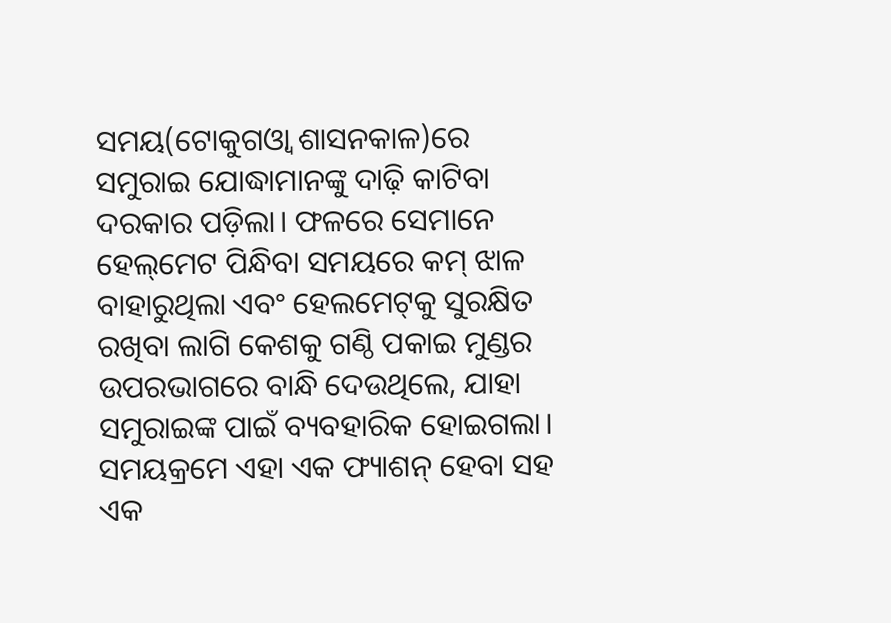ସମୟ(ଟୋକୁଗଓ୍ବା ଶାସନକାଳ)ରେ ସମୁରାଇ ଯୋଦ୍ଧାମାନଙ୍କୁ ଦାଢ଼ି କାଟିବା ଦରକାର ପଡ଼ିଲା। ଫଳରେ ସେମାନେ ହେଲ୍‌ମେଟ ପିନ୍ଧିବା ସମୟରେ କମ୍‌ ଝାଳ ବାହାରୁଥିଲା ଏବଂ ହେଲମେଟ୍‌କୁ ସୁରକ୍ଷିତ ରଖିବା ଲାଗି କେଶକୁ ଗଣ୍ଠି ପକାଇ ମୁଣ୍ଡର ଉପରଭାଗରେ ବାନ୍ଧି ଦେଉଥିଲେ, ଯାହା ସମୁରାଇଙ୍କ ପାଇଁ ବ୍ୟବହାରିକ ହୋଇଗଲା। ସମୟକ୍ରମେ ଏହା ଏକ ଫ୍ୟାଶନ୍‌ ହେବା ସହ ଏକ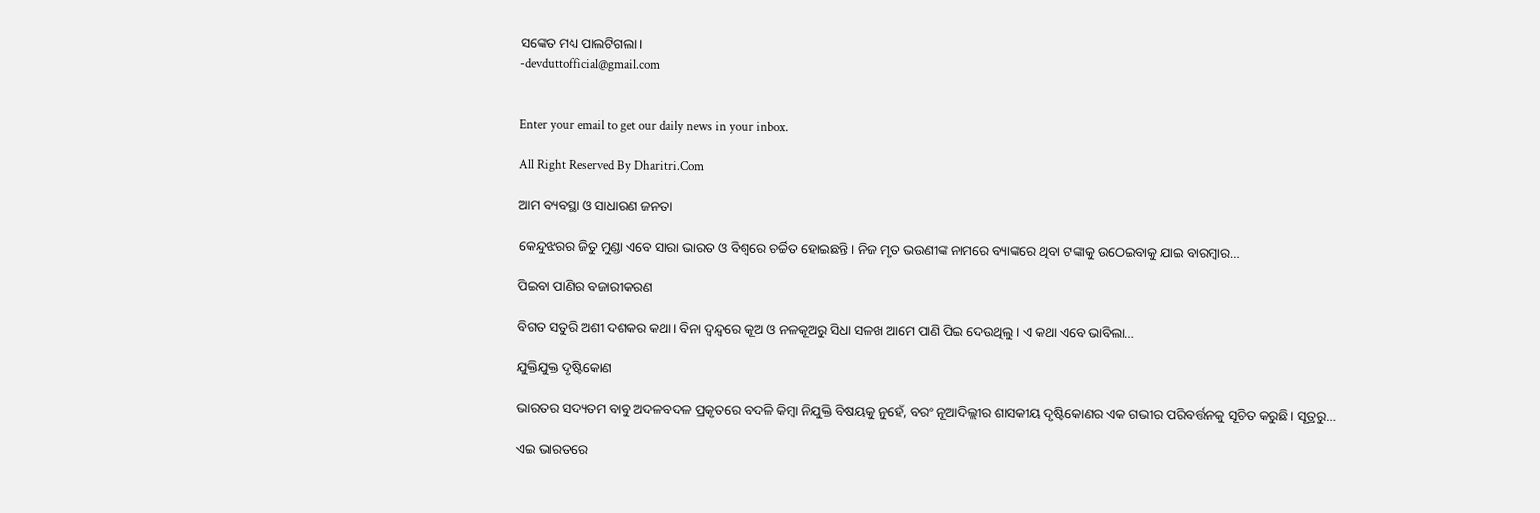ସଙ୍କେତ ମଧ୍ୟ ପାଲଟିଗଲା।
-devduttofficial@gmail.com


Enter your email to get our daily news in your inbox.

All Right Reserved By Dharitri.Com

ଆମ ବ୍ୟବସ୍ଥା ଓ ସାଧାରଣ ଜନତା

କେନ୍ଦୁଝରର ଜିତୁ ମୁଣ୍ଡା ଏବେ ସାରା ଭାରତ ଓ ବିଶ୍ୱରେ ଚର୍ଚ୍ଚିତ ହୋଇଛନ୍ତି। ନିଜ ମୃତ ଭଉଣୀଙ୍କ ନାମରେ ବ୍ୟାଙ୍କରେ ଥିବା ଟଙ୍କାକୁ ଉଠେଇବାକୁ ଯାଇ ବାରମ୍ବାର…

ପିଇବା ପାଣିର ବଜାରୀକରଣ

ବିଗତ ସତୁରି ଅଶୀ ଦଶକର କଥା। ବିନା ଦ୍ୱନ୍ଦ୍ୱରେ କୂଅ ଓ ନଳକୂଅରୁ ସିଧା ସଳଖ ଆମେ ପାଣି ପିଇ ଦେଉଥିଲୁ। ଏ କଥା ଏବେ ଭାବିଲା…

ଯୁକ୍ତିଯୁକ୍ତ ଦୃଷ୍ଟିକୋଣ

ଭାରତର ସଦ୍ୟତମ ବାବୁ ଅଦଳବଦଳ ପ୍ରକୃତରେ ବଦଳି କିମ୍ବା ନିଯୁକ୍ତି ବିଷୟକୁ ନୁହେଁ, ବରଂ ନୂଆଦିଲ୍ଲୀର ଶାସକୀୟ ଦୃଷ୍ଟିକୋଣର ଏକ ଗଭୀର ପରିବର୍ତ୍ତନକୁ ସୂଚିତ କରୁଛି। ସୂତ୍ରରୁ…

ଏଇ ଭାରତରେ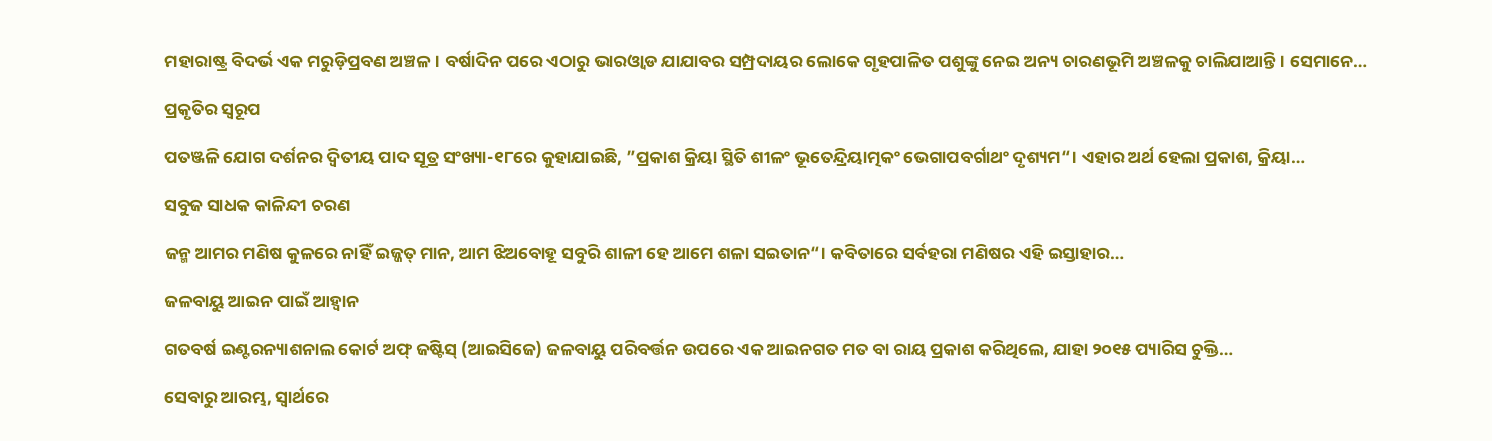ମହାରାଷ୍ଟ୍ର ବିଦର୍ଭ ଏକ ମରୁଡ଼ିପ୍ରବଣ ଅଞ୍ଚଳ। ବର୍ଷାଦିନ ପରେ ଏଠାରୁ ଭାରଓ୍ବାଡ ଯାଯାବର ସମ୍ପ୍ରଦାୟର ଲୋକେ ଗୃହପାଳିତ ପଶୁଙ୍କୁ ନେଇ ଅନ୍ୟ ଚାରଣଭୂମି ଅଞ୍ଚଳକୁ ଚାଲିଯାଆନ୍ତି। ସେମାନେ…

ପ୍ରକୃତିର ସ୍ବରୂପ

ପତଞ୍ଜଳି ଯୋଗ ଦର୍ଶନର ଦ୍ୱିତୀୟ ପାଦ ସୂତ୍ର ସଂଖ୍ୟା-୧୮ରେ କୁହାଯାଇଛି, ”ପ୍ରକାଶ କ୍ରିୟା ସ୍ଥିତି ଶୀଳଂ ଭୂତେନ୍ଦ୍ରିୟାତ୍ମକଂ ଭେଗାପବର୍ଗାଥଂ ଦୃଶ୍ୟମ“। ଏହାର ଅର୍ଥ ହେଲା ପ୍ରକାଶ, କ୍ରିୟା…

ସବୁଜ ସାଧକ କାଳିନ୍ଦୀ ଚରଣ

ଜନ୍ମ ଆମର ମଣିଷ କୁଳରେ ନାହିଁ ଇଜ୍ଜତ୍‌ ମାନ, ଆମ ଝିଅବୋହୂ ସବୁରି ଶାଳୀ ହେ ଆମେ ଶଳା ସଇତାନ“। କବିତାରେ ସର୍ବହରା ମଣିଷର ଏହି ଇସ୍ତାହାର…

ଜଳବାୟୁ ଆଇନ ପାଇଁ ଆହ୍ବାନ

ଗତବର୍ଷ ଇଣ୍ଟରନ୍ୟାଶନାଲ କୋର୍ଟ ଅଫ୍‌ ଜଷ୍ଟିସ୍‌ (ଆଇସିଜେ) ଜଳବାୟୁ ପରିବର୍ତ୍ତନ ଉପରେ ଏକ ଆଇନଗତ ମତ ବା ରାୟ ପ୍ରକାଶ କରିଥିଲେ, ଯାହା ୨୦୧୫ ପ୍ୟାରିସ ଚୁକ୍ତି…

ସେବାରୁ ଆରମ୍ଭ, ସ୍ୱାର୍ଥରେ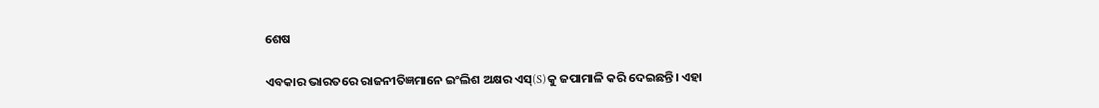ଶେଷ

ଏବକାର ଭାରତରେ ରାଜନୀତିଜ୍ଞମାନେ ଇଂଲିଶ ଅକ୍ଷର ଏସ୍‌(S)କୁ ଜପାମାଳି କରି ଦେଇଛନ୍ତି। ଏହା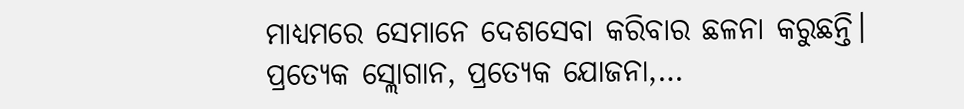ମାଧ୍ୟମରେ ସେମାନେ ଦେଶସେବା କରିବାର ଛଳନା କରୁଛନ୍ତି। ପ୍ରତ୍ୟେକ ସ୍ଲୋଗାନ, ପ୍ରତ୍ୟେକ ଯୋଜନା,…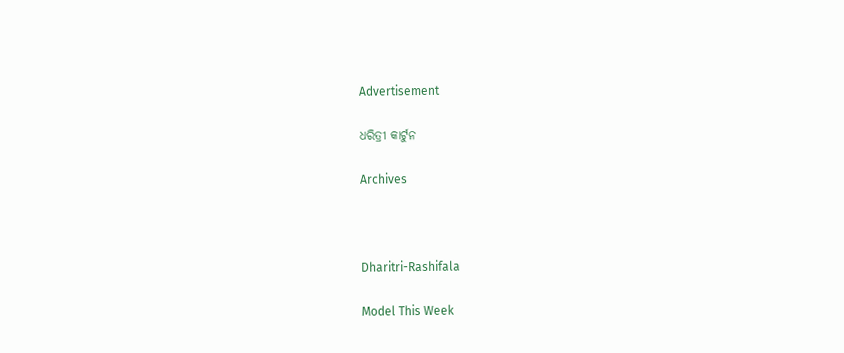Advertisement

ଧରିତ୍ରୀ କାର୍ଟୁନ

Archives



Dharitri-Rashifala

Model This Week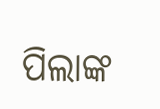ପିଲାଙ୍କ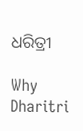ଧରିତ୍ରୀ

Why Dharitri